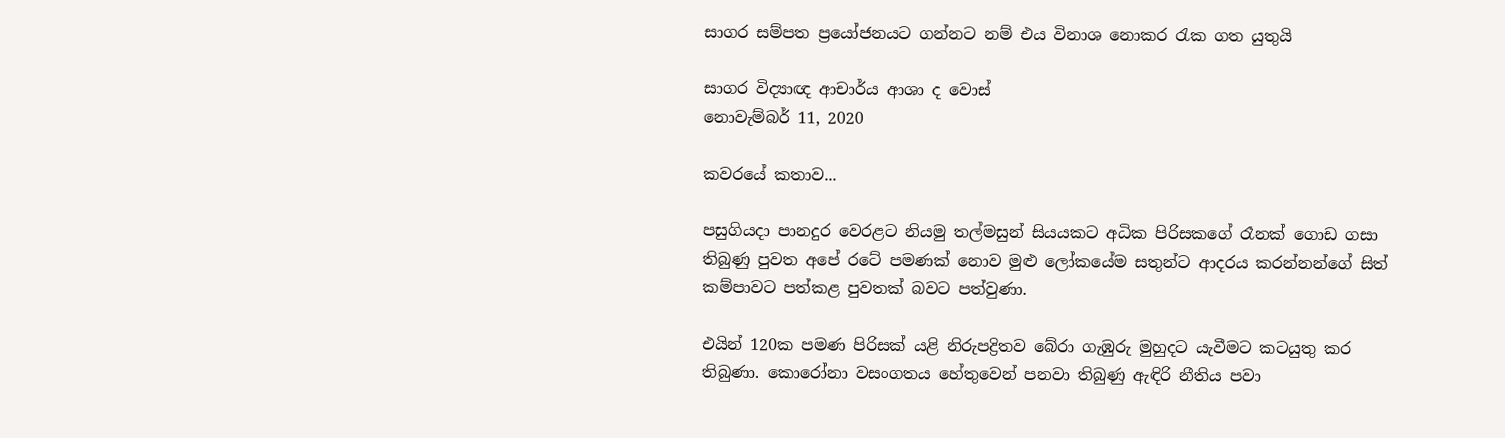සාගර සම්පත ප්‍රයෝජනයට ගන්නට නම් එය විනාශ නොකර රැක ගත යුතුයි

සාගර විද්‍යාඥ ආචාර්ය ආශා ද වොස්
නොවැම්බර් 11, 2020

කවරයේ කතාව...

පසුගියදා පානදුර වෙරළට නියමු තල්මසුන් සියයකට අධික පිරිසකගේ රෑනක් ගොඩ ගසා තිබුණු පුවත අපේ රටේ පමණක් නොව මුළු ලෝකයේම සතුන්ට ආදරය කරන්නන්ගේ සිත් කම්පාවට පත්කළ පුවතක් බවට පත්වුණා.

එයින් 120ක පමණ පිරිසක් යළි නිරුපද්‍රිතව බේරා ගැඹුරු මුහුදට යැවීමට කටයුතු කර තිබුණා. කොරෝනා වසංගතය හේතුවෙන් පනවා තිබුණු ඇඳිරි නීතිය පවා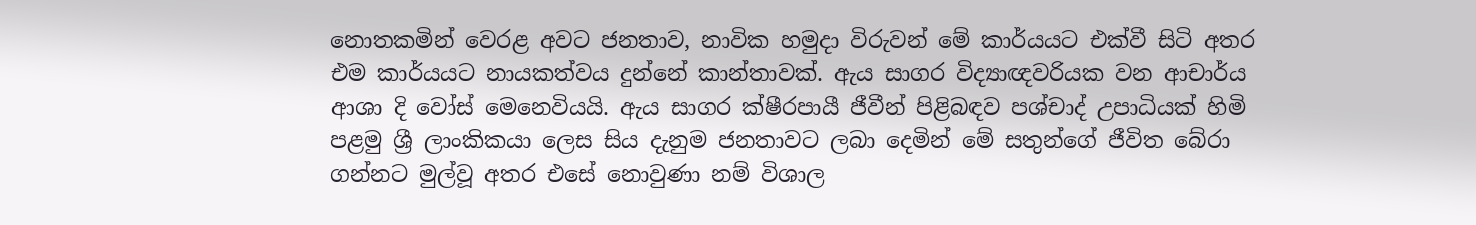නොතකමින් වෙරළ අවට ජනතාව, නාවික හමුදා විරුවන් මේ කාර්යයට එක්වී සිටි අතර එම කාර්යයට නායකත්වය දුන්නේ කාන්තාවක්. ඇය සාගර විද්‍යාඥවරියක වන ආචාර්ය ආශා දි වෝස් මෙනෙවියයි. ඇය සාගර ක්ෂීරපායී ජීවීන් පිළිබඳව පශ්චාද් උපාධියක් හිමි පළමු ශ්‍රී ලාංකිකයා ලෙස සිය දැනුම ජනතාවට ලබා දෙමින් මේ සතුන්ගේ ජීවිත බේරා ගන්නට මුල්වූ අතර එසේ නොවුණා නම් විශාල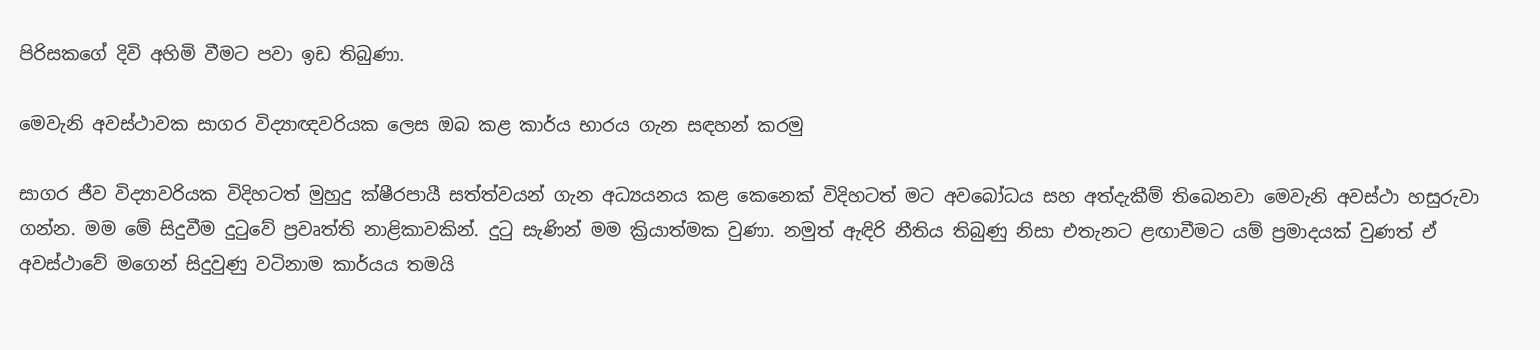පිරිසකගේ දිවි අහිමි වීමට පවා ඉඩ තිබුණා.

මෙවැනි අවස්ථාවක සාගර විද්‍යාඥවරියක ලෙස ඔබ කළ කාර්ය භාරය ගැන සඳහන් කරමු

සාගර ජීව විද්‍යාවරියක විදිහටත් මුහුදු ක්ෂීරපායී සත්ත්වයන් ගැන අධ්‍යයනය කළ කෙනෙක් විදිහටත් මට අවබෝධය සහ අත්දැකීම් තිබෙනවා මෙවැනි අවස්ථා හසුරුවා ගන්න. මම මේ සිදුවීම දුටුවේ ප්‍රවෘත්ති නාළිකාවකින්. දුටු සැණින් මම ක්‍රියාත්මක වුණා. නමුත් ඇඳිරි නීතිය තිබුණු නිසා එතැනට ළඟාවීමට යම් ප්‍රමාදයක් වුණත් ඒ අවස්ථාවේ මගෙන් සිදුවුණු වටිනාම කාර්යය තමයි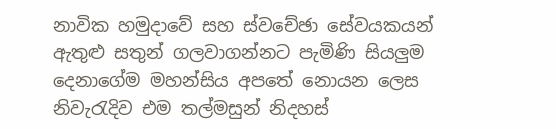නාවික හමුදාවේ සහ ස්වචේඡා සේවයකයන් ඇතුළු සතුන් ගලවාගන්නට පැමිණි සියලුම දෙනාගේම මහන්සිය අපතේ නොයන ලෙස නිවැරැදිව එම තල්මසුන් නිදහස්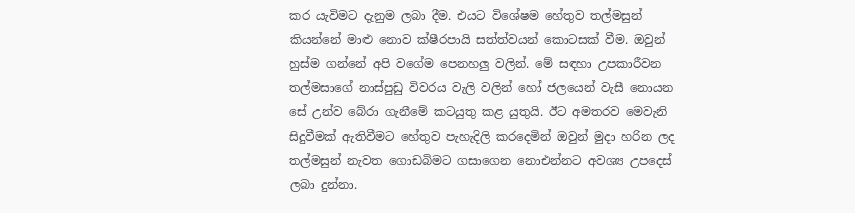කර යැවිමට දැනුම ලබා දීම. එයට විශේෂම හේතුව තල්මසුන් කියන්නේ මාළු නොව ක්ෂීරපායි සත්ත්වයන් කොටසක් වීම. ඔවුන් හුස්ම ගන්නේ අපි වගේම පෙනහලු වලින්. මේ සඳහා උපකාරීවන තල්මසාගේ නාස්පුඩු විවරය වැලි වලින් හෝ ජලයෙන් වැසී නොයන සේ උන්ව බේරා ගැනීමේ කටයුතු කළ යුතුයි. ඊට අමතරව මෙවැනි සිදුවීමක් ඇතිවීමට හේතුව පැහැදිලි කරදෙමින් ඔවුන් මුදා හරින ලද තල්මසුන් නැවත ගොඩබිමට ගසාගෙන නොඑන්නට අවශ්‍ය උපදෙස් ලබා දුන්නා.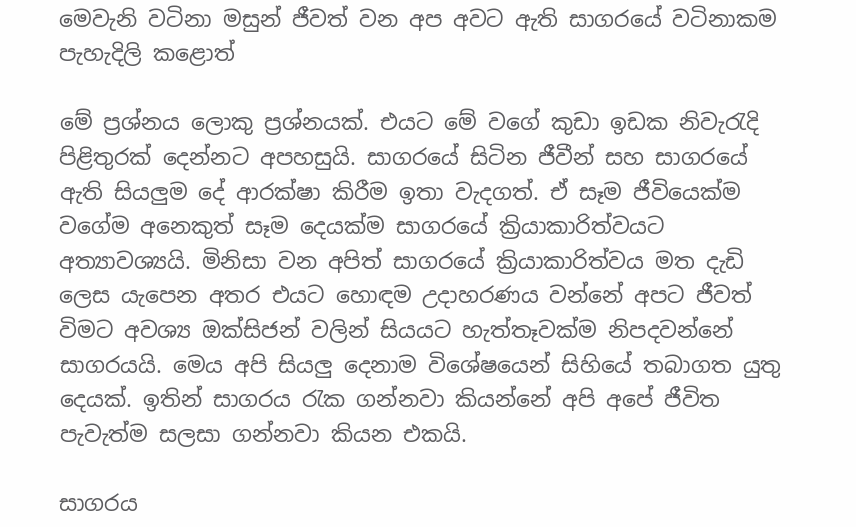මෙවැනි වටිනා මසුන් ජීවත් වන අප අවට ඇති සාගරයේ වටිනාකම පැහැදිලි කළොත්

මේ ප්‍රශ්නය ලොකු ප්‍රශ්නයක්. එයට මේ වගේ කුඩා ඉඩක නිවැරැදි පිළිතුරක් දෙන්නට අපහසුයි. සාගරයේ සිටින ජීවීන් සහ සාගරයේ ඇති සියලුම දේ ආරක්ෂා කිරීම ඉතා වැදගත්. ඒ සෑම ජීවියෙක්ම වගේම අනෙකුත් සෑම දෙයක්ම සාගරයේ ක්‍රියාකාරිත්වයට අත්‍යාවශ්‍යයි. මිනිසා වන අපිත් සාගරයේ ක්‍රියාකාරිත්වය මත දැඩි ලෙස යැපෙන අතර එයට හොඳම උදාහරණය වන්නේ අපට ජීවත් විමට අවශ්‍ය ඔක්සිජන් වලින් සියයට හැත්තෑවක්ම නිපදවන්නේ සාගරයයි. මෙය අපි සියලු දෙනාම විශේෂයෙන් සිහියේ තබාගත යුතු දෙයක්. ඉතින් සාගරය රැක ගන්නවා කියන්නේ අපි අපේ ජීවිත පැවැත්ම සලසා ගන්නවා කියන එකයි.

සාගරය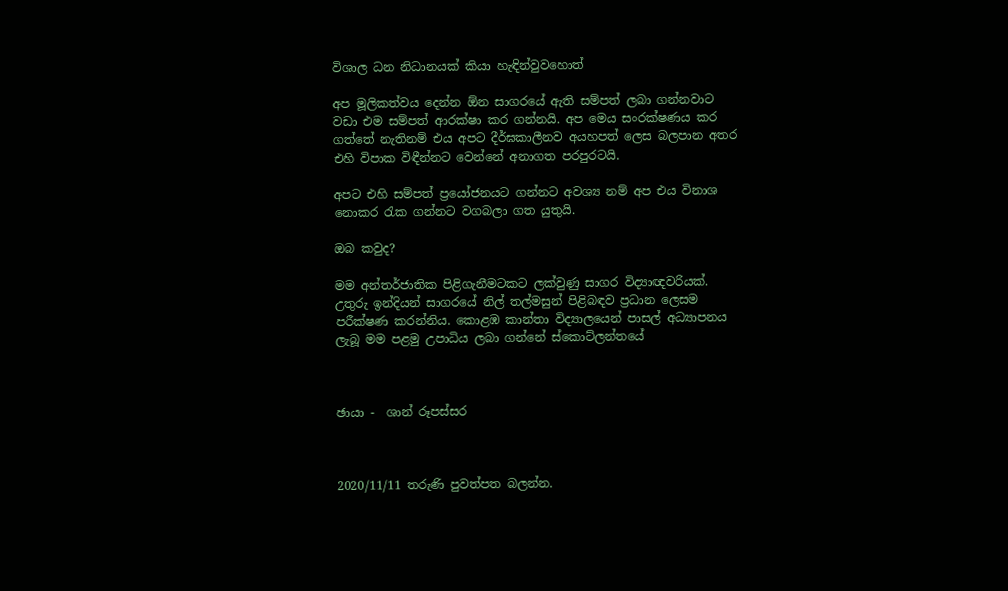විශාල ධන නිධානයක් කියා හැඳින්වුවහොත්

අප මූලිකත්වය දෙන්න ඕන සාගරයේ ඇති සම්පත් ලබා ගන්නවාට වඩා එම සම්පත් ආරක්ෂා කර ගන්නයි. අප මෙය සංරක්ෂණය කර ගත්තේ නැතිනම් එය අපට දීර්ඝකාලීනව අයහපත් ලෙස බලපාන අතර එහි විපාක විඳීන්නට වෙන්නේ අනාගත පරපුරටයි.

අපට එහි සම්පත් ප්‍රයෝජනයට ගන්නට අවශ්‍ය නම් අප එය විනාශ නොකර රැක ගන්නට වගබලා ගත යුතුයි.

ඔබ කවුද?

මම අන්තර්ජාතික පිළිගැනීමටකට ලක්වුණු සාගර විද්‍යාඥවරියක්. උතුරු ඉන්දියන් සාගරයේ නිල් තල්මසුන් පිළිබඳව ප්‍රධාන ලෙසම පරීක්ෂණ කරන්නිය. කොළඹ කාන්තා විද්‍යාලයෙන් පාසල් අධ්‍යාපනය ලැබූ මම පළමු උපාධිය ලබා ගන්නේ ස්කොට්ලන්තයේ



ඡායා -  ශාන් රූපස්සර



2020/11/11 තරුණි පුවත්පත බලන්න.